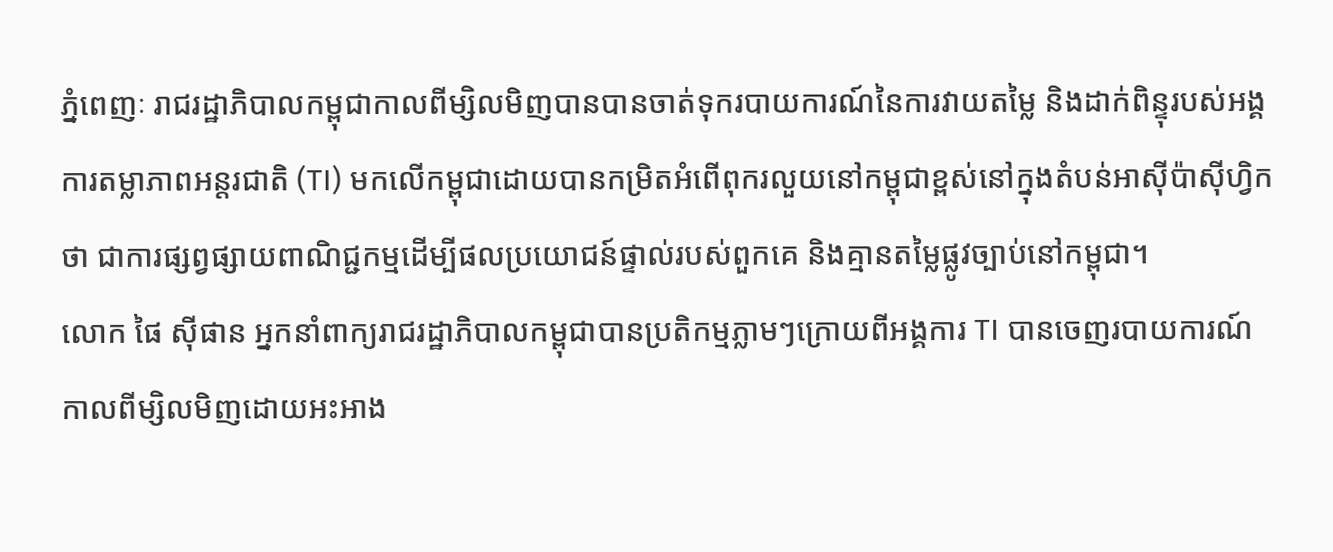ភ្នំពេញៈ រាជរដ្ឋាភិបាលកម្ពុជាកាលពីម្សិលមិញបានបានចាត់ទុករបាយការណ៍នៃការវាយតម្លៃ និងដាក់ពិន្ទុរបស់អង្គការតម្លាភាពអន្តរជាតិ (TI) មកលើកម្ពុជាដោយបានកម្រិតអំពើពុករលួយនៅកម្ពុជាខ្ពស់នៅក្នុងតំបន់អាស៊ីប៉ាស៊ីហ្វិកថា ជាការផ្សព្វផ្សាយពាណិជ្ជកម្មដើម្បីផលប្រយោជន៍ផ្ទាល់របស់ពួកគេ និងគ្មានតម្លៃផ្លូវច្បាប់នៅកម្ពុជា។
លោក ផៃ ស៊ីផាន អ្នកនាំពាក្យរាជរដ្ឋាភិបាលកម្ពុជាបានប្រតិកម្មភ្លាមៗក្រោយពីអង្គការ TI បានចេញរបាយការណ៍កាលពីម្សិលមិញដោយអះអាង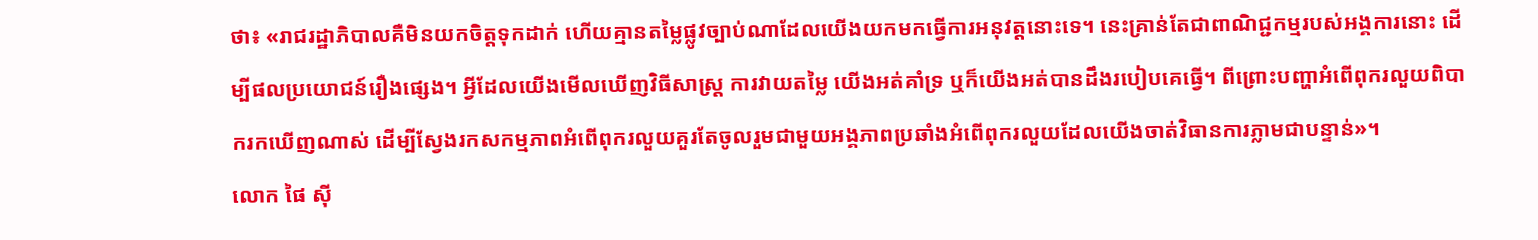ថា៖ «រាជរដ្ឋាភិបាលគឺមិនយកចិត្ដទុកដាក់ ហើយគ្មានតម្លៃផ្លូវច្បាប់ណាដែលយើងយកមកធ្វើការអនុវត្ដនោះទេ។ នេះគ្រាន់តែជាពាណិជ្ជកម្មរបស់អង្គការនោះ ដើម្បីផលប្រយោជន៍រឿងផ្សេង។ អ្វីដែលយើងមើលឃើញវិធីសាស្ដ្រ ការវាយតម្លៃ យើងអត់គាំទ្រ ឬក៏យើងអត់បានដឹងរបៀបគេធ្វើ។ ពីព្រោះបញ្ហាអំពើពុករលួយពិបាករកឃើញណាស់ ដើម្បីស្វែងរកសកម្មភាពអំពើពុករលួយគួរតែចូលរួមជាមួយអង្គភាពប្រឆាំងអំពើពុករលួយដែលយើងចាត់វិធានការភ្លាមជាបន្ទាន់»។
លោក ផៃ ស៊ី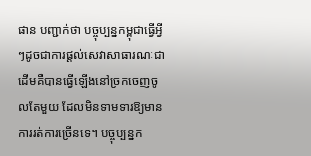ផាន បញ្ជាក់ថា បច្ចុប្បន្នកម្ពុជាធ្វើអ្វីៗដូចជាការផ្ដល់សេវាសាធារណៈជាដើមគឺបានធ្វើឡើងនៅច្រកចេញចូលតែមួយ ដែលមិនទាមទារឱ្យមានការរត់ការច្រើនទេ។ បច្ចុប្បន្នក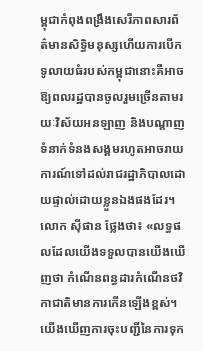ម្ពុជាកំពុងពង្រឹងសេរីភាពសារព័ត៌មានសិទ្ធិមនុស្សហើយការបើកទូលាយធំរបស់កម្ពុជានោះគឺអាចឱ្យពលរដ្ឋបានចូលរួមច្រើនតាមរយៈវិស័យអនឡាញ និងបណ្ដាញទំនាក់ទំនងសង្គមរហូតអាចរាយការណ៍ទៅដល់រាជរដ្ឋាភិបាលដោយផ្ទាល់ដោយខ្លួនឯងផងដែរ។
លោក ស៊ីផាន ថ្លែងថា៖ «លទ្ធផលដែលយើងទទួលបានយើងឃើញថា កំណើនពន្ធដារកំណើនថវិកាជាតិមានការកើនឡើងខ្ពស់។ យើងឃើញការចុះបញ្ជីនៃការទុក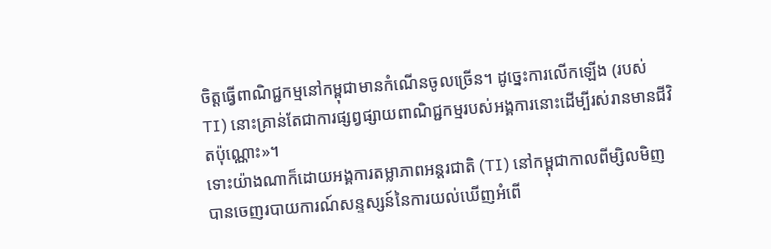ចិត្ដធ្វើពាណិជ្ជកម្មនៅកម្ពុជាមានកំណើនចូលច្រើន។ ដូច្នេះការលើកឡើង (របស់ TI) នោះគ្រាន់តែជាការផ្សព្វផ្សាយពាណិជ្ជកម្មរបស់អង្គការនោះដើម្បីរស់រានមានជីវិតប៉ុណ្ណោះ»។
ទោះយ៉ាងណាក៏ដោយអង្គការតម្លាភាពអន្តរជាតិ (TI) នៅកម្ពុជាកាលពីម្សិលមិញបានចេញរបាយការណ៍សន្ទស្សន៍នៃការយល់ឃើញអំពើ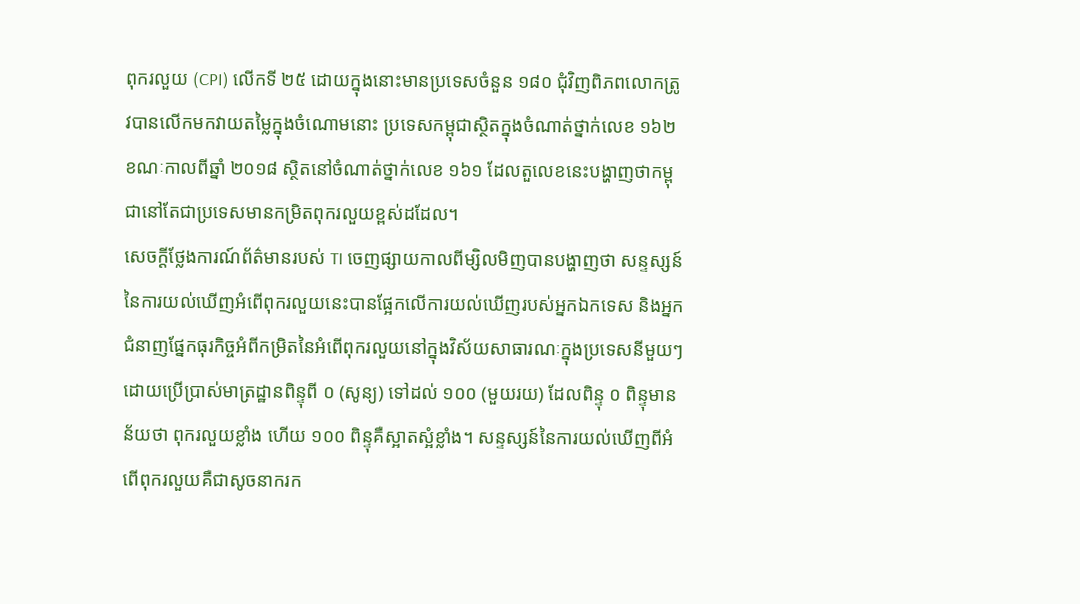ពុករលួយ (CPI) លើកទី ២៥ ដោយក្នុងនោះមានប្រទេសចំនួន ១៨០ ជុំវិញពិភពលោកត្រូវបានលើកមកវាយតម្លៃក្នុងចំណោមនោះ ប្រទេសកម្ពុជាស្ថិតក្នុងចំណាត់ថ្នាក់លេខ ១៦២ ខណៈកាលពីឆ្នាំ ២០១៨ ស្ថិតនៅចំណាត់ថ្នាក់លេខ ១៦១ ដែលតួលេខនេះបង្ហាញថាកម្ពុជានៅតែជាប្រទេសមានកម្រិតពុករលួយខ្ពស់ដដែល។
សេចក្ដីថ្លែងការណ៍ព័ត៌មានរបស់ TI ចេញផ្សាយកាលពីម្សិលមិញបានបង្ហាញថា សន្ទស្សន៍នៃការយល់ឃើញអំពើពុករលួយនេះបានផ្អែកលើការយល់ឃើញរបស់អ្នកឯកទេស និងអ្នកជំនាញផ្នែកធុរកិច្ចអំពីកម្រិតនៃអំពើពុករលួយនៅក្នុងវិស័យសាធារណៈក្នុងប្រទេសនីមួយៗ ដោយប្រើប្រាស់មាត្រដ្ឋានពិន្ទុពី ០ (សូន្យ) ទៅដល់ ១០០ (មួយរយ) ដែលពិន្ទុ ០ ពិន្ទុមានន័យថា ពុករលួយខ្លាំង ហើយ ១០០ ពិន្ទុគឺស្អាតស្អំខ្លាំង។ សន្ទស្សន៍នៃការយល់ឃើញពីអំពើពុករលួយគឺជាសូចនាករក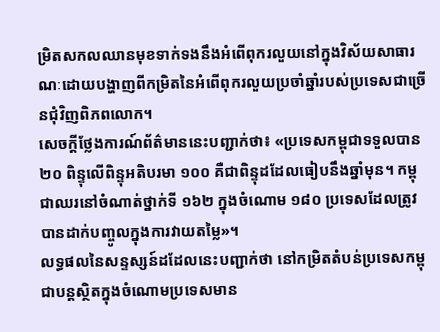ម្រិតសកលឈានមុខទាក់ទងនឹងអំពើពុករលួយនៅក្នុងវិស័យសាធារណៈដោយបង្ហាញពីកម្រិតនៃអំពើពុករលួយប្រចាំឆ្នាំរបស់ប្រទេសជាច្រើនជុំវិញពិភពលោក។
សេចក្ដីថ្លែងការណ៍ព័ត៌មាននេះបញ្ជាក់ថា៖ «ប្រទេសកម្ពុជាទទួលបាន ២០ ពិន្ទុលើពិន្ទុអតិបរមា ១០០ គឺជាពិន្ទុដដែលធៀបនឹងឆ្នាំមុន។ កម្ពុជាឈរនៅចំណាត់ថ្នាក់ទី ១៦២ ក្នុងចំណោម ១៨០ ប្រទេសដែលត្រូវបានដាក់បញ្ចូលក្នុងការវាយតម្លៃ»។
លទ្ធផលនៃសន្ទស្សន៍ដដែលនេះបញ្ជាក់ថា នៅកម្រិតតំបន់ប្រទេសកម្ពុជាបន្តស្ថិតក្នុងចំណោមប្រទេសមាន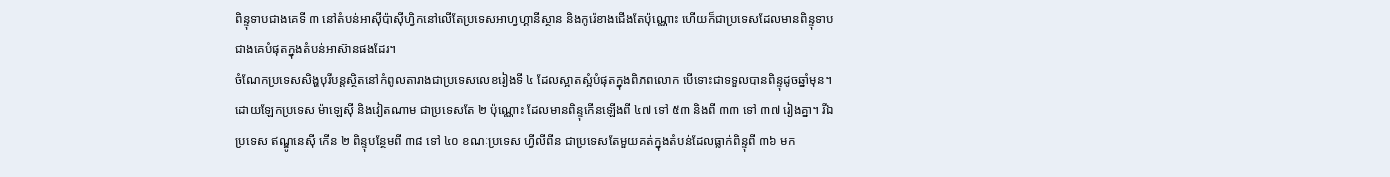ពិន្ទុទាបជាងគេទី ៣ នៅតំបន់អាស៊ីប៉ាស៊ីហ្វិកនៅលើតែប្រទេសអាហ្វហ្គានីស្ថាន និងកូរ៉េខាងជើងតែប៉ុណ្ណោះ ហើយក៏ជាប្រទេសដែលមានពិន្ទុទាបជាងគេបំផុតក្នុងតំបន់អាស៊ានផងដែរ។
ចំណែកប្រទេសសិង្ហបុរីបន្តស្ថិតនៅកំពូលតារាងជាប្រទេសលេខរៀងទី ៤ ដែលស្អាតស្អំបំផុតក្នុងពិភពលោក បើទោះជាទទួលបានពិន្ទុដូចឆ្នាំមុន។ ដោយឡែកប្រទេស ម៉ាឡេស៊ី និងវៀតណាម ជាប្រទេសតែ ២ ប៉ុណ្ណោះ ដែលមានពិន្ទុកើនឡើងពី ៤៧ ទៅ ៥៣ និងពី ៣៣ ទៅ ៣៧ រៀងគ្នា។ រីឯប្រទេស ឥណ្ឌូនេស៊ី កើន ២ ពិន្ទុបន្ថែមពី ៣៨ ទៅ ៤០ ខណៈប្រទេស ហ្វីលីពីន ជាប្រទេសតែមួយគត់ក្នុងតំបន់ដែលធ្លាក់ពិន្ទុពី ៣៦ មក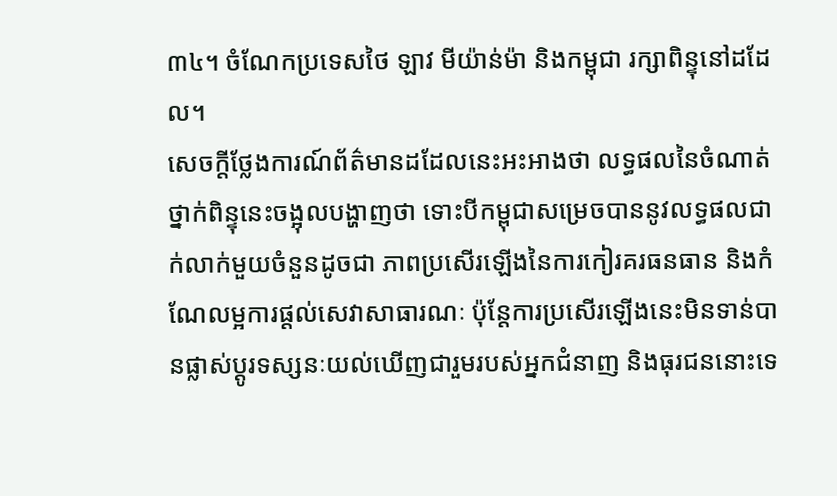៣៤។ ចំណែកប្រទេសថៃ ឡាវ មីយ៉ាន់ម៉ា និងកម្ពុជា រក្សាពិន្ទុនៅដដែល។
សេចក្ដីថ្លែងការណ៍ព័ត៌មានដដែលនេះអះអាងថា លទ្ធផលនៃចំណាត់ថ្នាក់ពិន្ទុនេះចង្អុលបង្ហាញថា ទោះបីកម្ពុជាសម្រេចបាននូវលទ្ធផលជាក់លាក់មួយចំនួនដូចជា ភាពប្រសើរឡើងនៃការកៀរគរធនធាន និងកំណែលម្អការផ្ដល់សេវាសាធារណៈ ប៉ុន្ដែការប្រសើរឡើងនេះមិនទាន់បានផ្លាស់ប្ដូរទស្សនៈយល់ឃើញជារួមរបស់អ្នកជំនាញ និងធុរជននោះទេ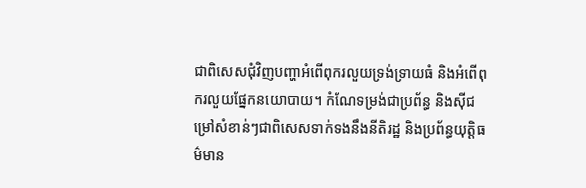ជាពិសេសជុំវិញបញ្ហាអំពើពុករលួយទ្រង់ទ្រាយធំ និងអំពើពុករលួយផ្នែកនយោបាយ។ កំណែទម្រង់ជាប្រព័ន្ធ និងស៊ីជម្រៅសំខាន់ៗជាពិសេសទាក់ទងនឹងនីតិរដ្ឋ និងប្រព័ន្ធយុត្ដិធម៌មាន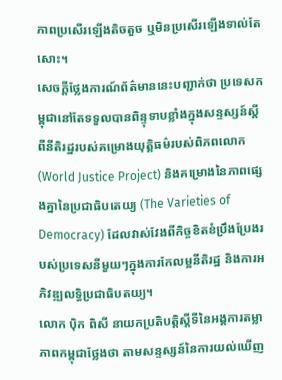ភាពប្រសើរឡើងតិចតួច ឬមិនប្រសើរឡើងទាល់តែសោះ។
សេចក្ដីថ្លែងការណ៍ព័ត៌មាននេះបញ្ជាក់ថា ប្រទេសកម្ពុជានៅតែទទួលបានពិន្ទុទាបខ្លាំងក្នុងសន្ទស្សន៍ស្ដីពីនីតិរដ្ឋរបស់គម្រោងយុត្ដិធម៌របស់ពិភពលោក (World Justice Project) និងគម្រោងនៃភាពផ្សេងគ្នានៃប្រជាធិបតេយ្យ (The Varieties of Democracy) ដែលវាស់វែងពីកិច្ចខិតខំប្រឹងប្រែងរបស់ប្រទេសនីមួយៗក្នុងការកែលម្អនីតិរដ្ឋ និងការអភិវឌ្ឍលទ្ធិប្រជាធិបតយ្យ។
លោក ប៉ិក ពិសី នាយកប្រតិបត្ដិស្ដីទីនៃអង្គការតម្លាភាពកម្ពុជាថ្លែងថា តាមសន្ទស្សន៍នៃការយល់ឃើញ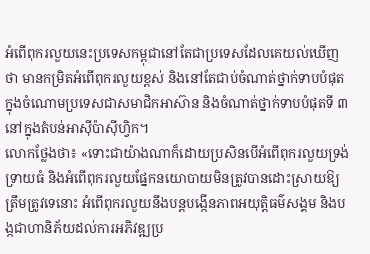អំពើពុករលួយនេះប្រទេសកម្ពុជានៅតែជាប្រទេសដែលគេយល់ឃើញថា មានកម្រិតអំពើពុករលួយខ្ពស់ និងនៅតែជាប់ចំណាត់ថ្នាក់ទាបបំផុតក្នុងចំណោមប្រទេសជាសមាជិកអាស៊ាន និងចំណាត់ថ្នាក់ទាបបំផុតទី ៣ នៅក្នុងតំបន់អាស៊ីប៉ាស៊ីហ្វិក។
លោកថ្លែងថា៖ «ទោះជាយ៉ាងណាក៏ដោយប្រសិនបើអំពើពុករលួយទ្រង់ទ្រាយធំ និងអំពើពុករលួយផ្នែកនយោបាយមិនត្រូវបានដោះស្រាយឱ្យត្រឹមត្រូវទេនោះ អំពើពុករលួយនឹងបន្តបង្កើនភាពអយុត្តិធម៌សង្គម និងបង្កជាហានិភ័យដល់ការអភិវឌ្ឍប្រ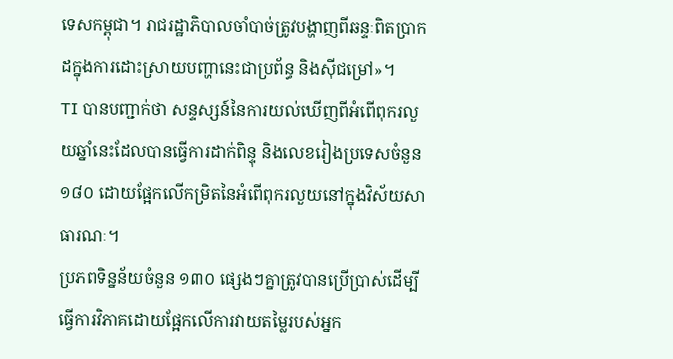ទេសកម្ពុជា។ រាជរដ្ឋាភិបាលចាំបាច់ត្រូវបង្ហាញពីឆន្ទៈពិតប្រាកដក្នុងការដោះស្រាយបញ្ហានេះជាប្រព័ន្ធ និងស៊ីជម្រៅ»។
TI បានបញ្ជាក់ថា សន្ទស្សន៍នៃការយល់ឃើញពីអំពើពុករលួយឆ្នាំនេះដែលបានធ្វើការដាក់ពិន្ទុ និងលេខរៀងប្រទេសចំនួន ១៨០ ដោយផ្អែកលើកម្រិតនៃអំពើពុករលួយនៅក្នុងវិស័យសាធារណៈ។
ប្រភពទិន្នន័យចំនួន ១៣០ ផ្សេងៗគ្នាត្រូវបានប្រើប្រាស់ដើម្បីធ្វើការវិភាគដោយផ្អែកលើការវាយតម្លៃរបស់អ្នក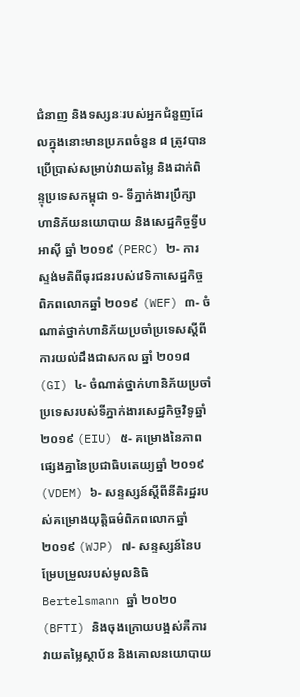ជំនាញ និងទស្សនៈរបស់អ្នកជំនួញដែលក្នុងនោះមានប្រភពចំនួន ៨ ត្រូវបានប្រើប្រាស់សម្រាប់វាយតម្លៃ និងដាក់ពិន្ទុប្រទេសកម្ពុជា ១- ទីភ្នាក់ងារប្រឹក្សាហានិភ័យនយោបាយ និងសេដ្ឋកិច្ចទ្វីបអាស៊ី ឆ្នាំ ២០១៩ (PERC) ២- ការស្ទង់មតិពីធុរជនរបស់វេទិកាសេដ្ឋកិច្ចពិភពលោកឆ្នាំ ២០១៩ (WEF) ៣- ចំណាត់ថ្នាក់ហានិភ័យប្រចាំប្រទេសស្ដីពីការយល់ដឹងជាសកល ឆ្នាំ ២០១៨ (GI) ៤- ចំណាត់ថ្នាក់ហានិភ័យប្រចាំប្រទេសរបស់ទីភ្នាក់ងារសេដ្ឋកិច្ចវិទូឆ្នាំ ២០១៩ (EIU) ៥- គម្រោងនៃភាពផ្សេងគ្នានៃប្រជាធិបតេយ្យឆ្នាំ ២០១៩ (VDEM) ៦- សន្ទស្សន៍ស្ដីពីនីតិរដ្ឋរបស់គម្រោងយុត្ដិធម៌ពិភពលោកឆ្នាំ ២០១៩ (WJP) ៧- សន្ទស្សន៍នៃបម្រែបម្រួលរបស់មូលនិធិ Bertelsmann ឆ្នាំ ២០២០ (BFTI) និងចុងក្រោយបង្អស់គឺការវាយតម្លៃស្ថាប័ន និងគោលនយោបាយ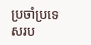ប្រចាំប្រទេសរប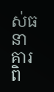ស់ធនាគារពិ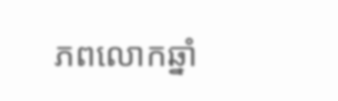ភពលោកឆ្នាំ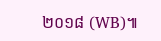២០១៨ (WB)៕